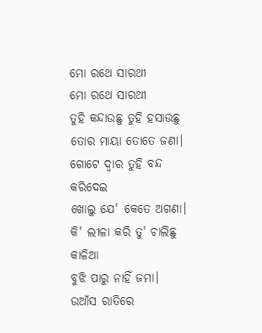ମୋ ରଥେ ସାରଥୀ
ମୋ ରଥେ ସାରଥୀ
ତୁହି କନ୍ଦାଉଛୁ ତୁହି ହସାଉଛୁ
ତୋର ମାୟା ତୋତେ ଜଣା।
ଗୋଟେ ଦ୍ୱାର ତୁହି ବନ୍ଦ କରିଦେଇ
ଖୋଲୁ ଯେ' କେତେ ଅଗଣା।
କି' ଲୀଳା କରି ତୁ' ଚାଲିଛୁ କାଳିଆ
ବୁଝି ପାରୁ ନାହିଁ ଜମା।
ଉଆଁସ ରାତିରେ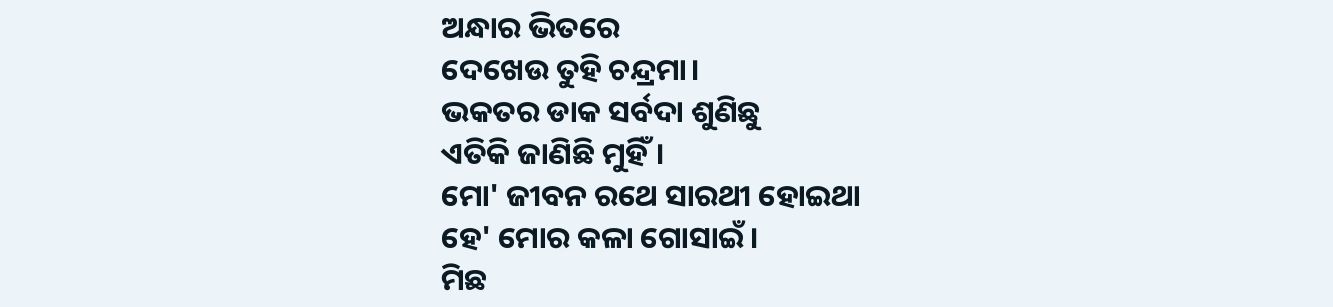ଅନ୍ଧାର ଭିତରେ
ଦେଖେଉ ତୁହି ଚନ୍ଦ୍ରମା।
ଭକତର ଡାକ ସର୍ବଦା ଶୁଣିଛୁ
ଏତିକି ଜାଣିଛି ମୁହିଁ।
ମୋ' ଜୀବନ ରଥେ ସାରଥୀ ହୋଇଥା
ହେ' ମୋର କଳା ଗୋସାଇଁ।
ମିଛ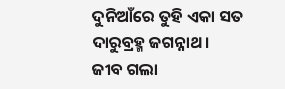ଦୁନିଆଁରେ ତୁହି ଏକା ସତ
ଦାରୁବ୍ରହ୍ମ ଜଗନ୍ନାଥ।
ଜୀବ ଗଲା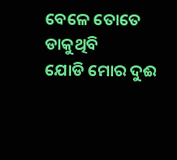ବେଳେ ତୋତେ ଡାକୁଥିବି
ଯୋଡି ମୋର ଦୁଈ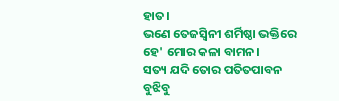ହାତ।
ଭଣେ ତେଜସ୍ୱିନୀ ଶର୍ମିଷ୍ଠା ଭକ୍ତିରେ
ହେ' ମୋର କଳା ବାମନ।
ସତ୍ୟ ଯଦି ତୋର ପତିତପାବନ
ବୁଝିବୁ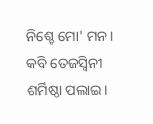ନିଶ୍ଚେ ମୋ' ମନ।
କବି ତେଜସ୍ୱିନୀ ଶର୍ମିଷ୍ଠା ପଲାଇ।